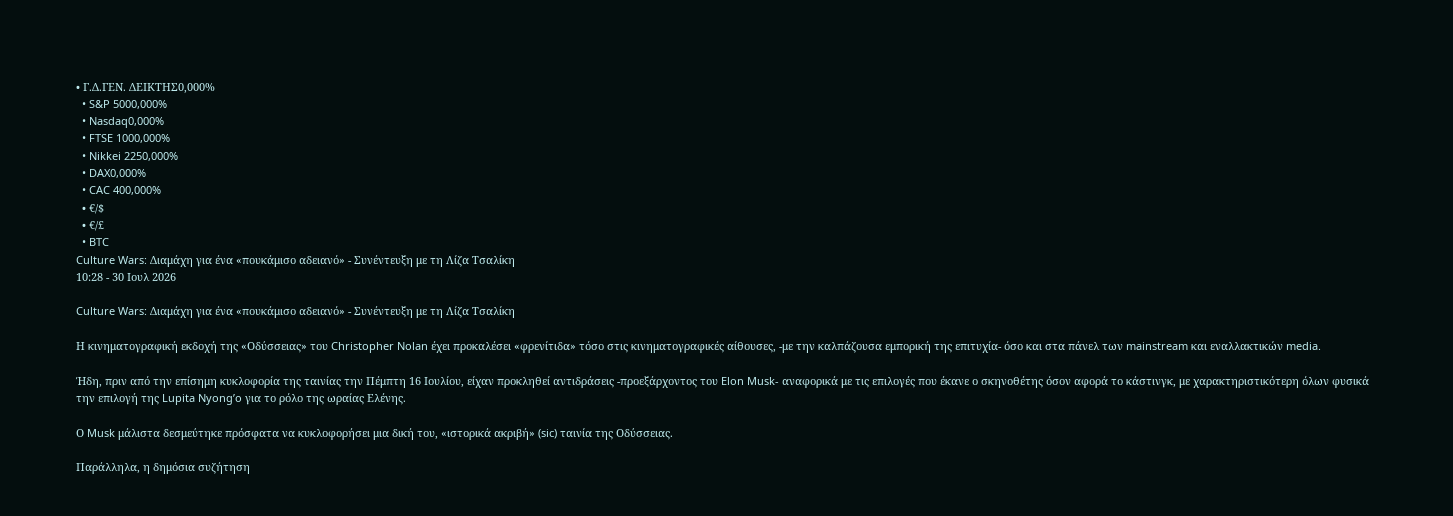• Γ.Δ.ΓΕΝ. ΔΕΙΚΤΗΣ0,000%
  • S&P 5000,000%
  • Nasdaq0,000%
  • FTSE 1000,000%
  • Nikkei 2250,000%
  • DAX0,000%
  • CAC 400,000%
  • €/$
  • €/£
  • BTC
Culture Wars: Διαμάχη για ένα «πουκάμισο αδειανό» - Συνέντευξη με τη Λίζα Τσαλίκη
10:28 - 30 Ιουλ 2026

Culture Wars: Διαμάχη για ένα «πουκάμισο αδειανό» - Συνέντευξη με τη Λίζα Τσαλίκη

Η κινηματογραφική εκδοχή της «Οδύσσειας» του Christopher Nolan έχει προκαλέσει «φρενίτιδα» τόσο στις κινηματογραφικές αίθουσες, -με την καλπάζουσα εμπορική της επιτυχία- όσο και στα πάνελ των mainstream και εναλλακτικών media.

Ήδη, πριν από την επίσημη κυκλοφορία της ταινίας την Πέμπτη 16 Ιουλίου, είχαν προκληθεί αντιδράσεις -προεξάρχοντος του Elon Musk- αναφορικά με τις επιλογές που έκανε ο σκηνοθέτης όσον αφορά το κάστινγκ, με χαρακτηριστικότερη όλων φυσικά την επιλογή της Lupita Nyong’o για το ρόλο της ωραίας Ελένης.

Ο Musk μάλιστα δεσμεύτηκε πρόσφατα να κυκλοφορήσει μια δική του, «ιστορικά ακριβή» (sic) ταινία της Οδύσσειας.

Παράλληλα, η δημόσια συζήτηση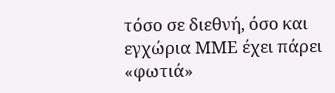τόσο σε διεθνή, όσο και εγχώρια ΜΜΕ έχει πάρει «φωτιά»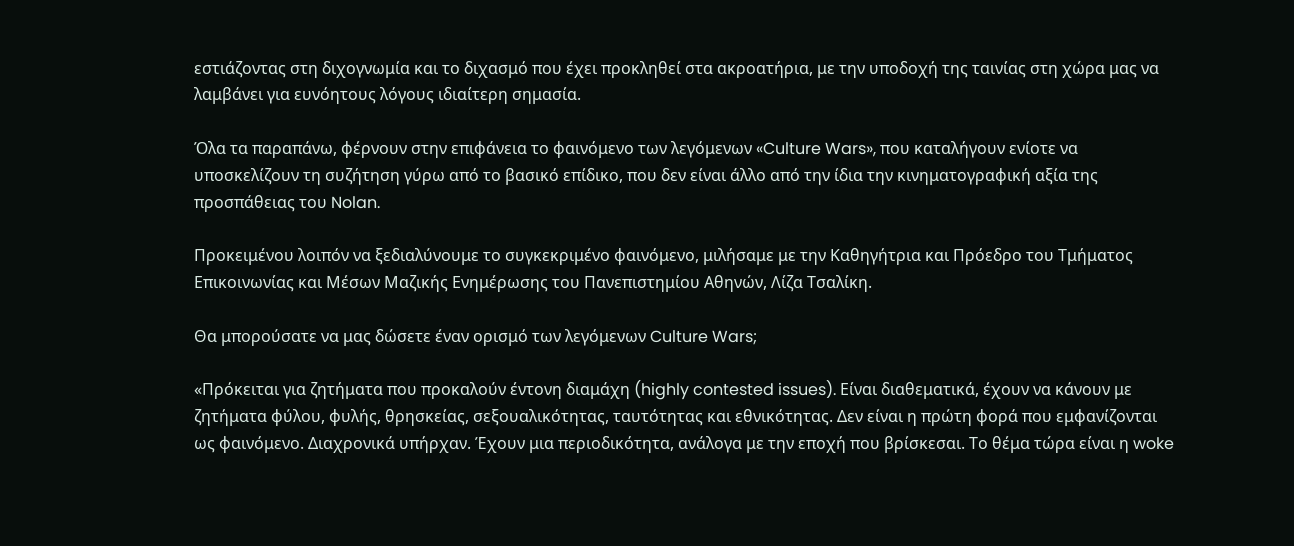εστιάζοντας στη διχογνωμία και το διχασμό που έχει προκληθεί στα ακροατήρια, με την υποδοχή της ταινίας στη χώρα μας να λαμβάνει για ευνόητους λόγους ιδιαίτερη σημασία.

Όλα τα παραπάνω, φέρνουν στην επιφάνεια το φαινόμενο των λεγόμενων «Culture Wars», που καταλήγουν ενίοτε να υποσκελίζουν τη συζήτηση γύρω από το βασικό επίδικο, που δεν είναι άλλο από την ίδια την κινηματογραφική αξία της προσπάθειας του Nolan.

Προκειμένου λοιπόν να ξεδιαλύνουμε το συγκεκριμένο φαινόμενο, μιλήσαμε με την Καθηγήτρια και Πρόεδρο του Τμήματος Επικοινωνίας και Μέσων Μαζικής Ενημέρωσης του Πανεπιστημίου Αθηνών, Λίζα Τσαλίκη.

Θα μπορούσατε να μας δώσετε έναν ορισμό των λεγόμενων Culture Wars;

«Πρόκειται για ζητήματα που προκαλούν έντονη διαμάχη (highly contested issues). Είναι διαθεματικά, έχουν να κάνουν με ζητήματα φύλου, φυλής, θρησκείας, σεξουαλικότητας, ταυτότητας και εθνικότητας. Δεν είναι η πρώτη φορά που εμφανίζονται ως φαινόμενο. Διαχρονικά υπήρχαν. Έχουν μια περιοδικότητα, ανάλογα με την εποχή που βρίσκεσαι. Το θέμα τώρα είναι η woke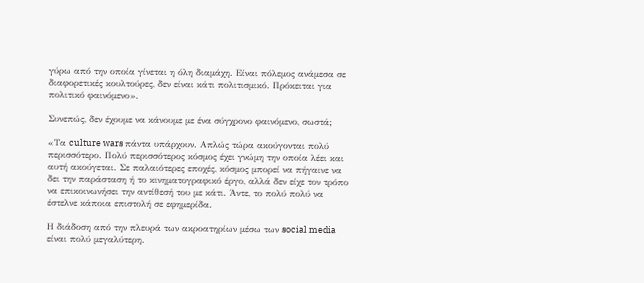γύρω από την οποία γίνεται η όλη διαμάχη. Είναι πόλεμος ανάμεσα σε διαφορετικές κουλτούρες, δεν είναι κάτι πολιτισμικό. Πρόκειται για πολιτικό φαινόμενο».

Συνεπώς, δεν έχουμε να κάνουμε με ένα σύγχρονο φαινόμενο, σωστά;

«Τα culture wars πάντα υπάρχουν. Απλώς τώρα ακούγονται πολύ περισσότερο. Πολύ περισσότερος κόσμος έχει γνώμη την οποία λέει και αυτή ακούγεται. Σε παλαιότερες εποχές, κόσμος μπορεί να πήγαινε να δει την παράσταση ή το κινηματογραφικό έργο, αλλά δεν είχε τον τρόπο να επικοινωνήσει την αντίθεσή του με κάτι. Άντε, το πολύ πολύ να έστελνε κάποια επιστολή σε εφημερίδα.

Η διάδοση από την πλευρά των ακροατηρίων μέσω των social media είναι πολύ μεγαλύτερη.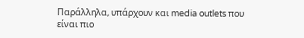Παράλληλα, υπάρχουν και media outlets που είναι πιο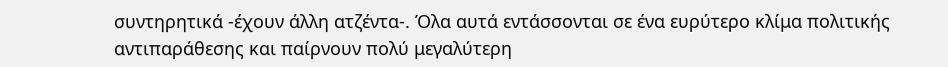συντηρητικά -έχουν άλλη ατζέντα-. Όλα αυτά εντάσσονται σε ένα ευρύτερο κλίμα πολιτικής αντιπαράθεσης και παίρνουν πολύ μεγαλύτερη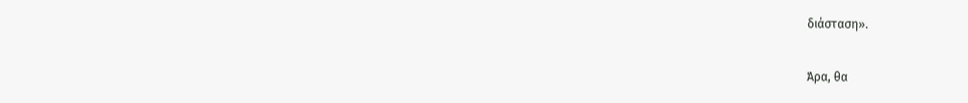διάσταση».

Άρα, θα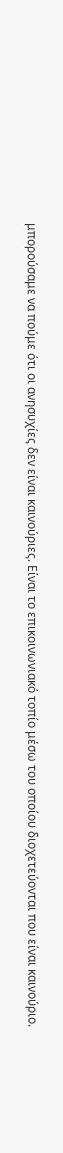μπορούσαμε να πούμε ότι οι ανησυχίες δεν είναι καινούριες. Είναι το επικοινωνιακό τοπίο μέσω του οποίου διοχετεύονται που είναι καινούριο.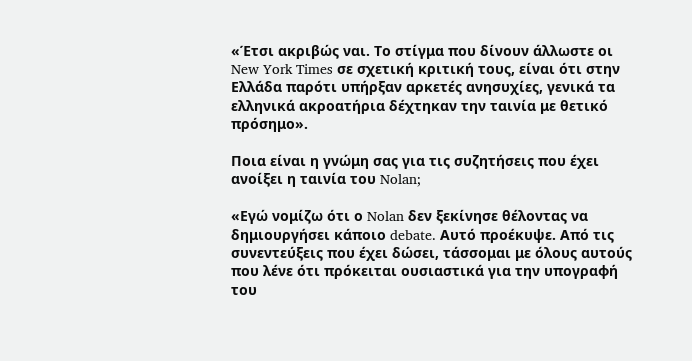«Έτσι ακριβώς ναι. Το στίγμα που δίνουν άλλωστε οι New York Times σε σχετική κριτική τους, είναι ότι στην Ελλάδα παρότι υπήρξαν αρκετές ανησυχίες, γενικά τα ελληνικά ακροατήρια δέχτηκαν την ταινία με θετικό πρόσημο».

Ποια είναι η γνώμη σας για τις συζητήσεις που έχει ανοίξει η ταινία του Nolan;

«Εγώ νομίζω ότι ο Nolan δεν ξεκίνησε θέλοντας να δημιουργήσει κάποιο debate. Αυτό προέκυψε. Από τις συνεντεύξεις που έχει δώσει, τάσσομαι με όλους αυτούς που λένε ότι πρόκειται ουσιαστικά για την υπογραφή του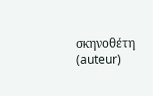σκηνοθέτη (auteur)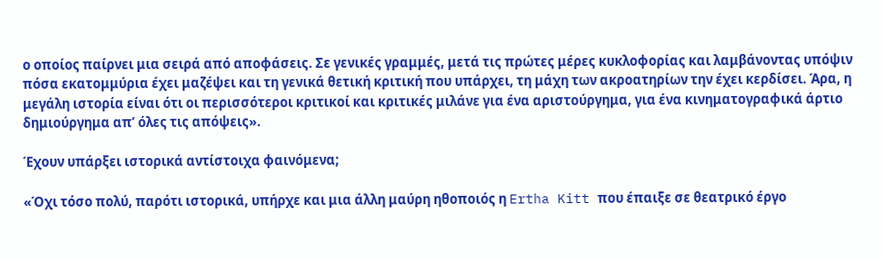ο οποίος παίρνει μια σειρά από αποφάσεις. Σε γενικές γραμμές, μετά τις πρώτες μέρες κυκλοφορίας και λαμβάνοντας υπόψιν πόσα εκατομμύρια έχει μαζέψει και τη γενικά θετική κριτική που υπάρχει, τη μάχη των ακροατηρίων την έχει κερδίσει. Άρα, η μεγάλη ιστορία είναι ότι οι περισσότεροι κριτικοί και κριτικές μιλάνε για ένα αριστούργημα, για ένα κινηματογραφικά άρτιο δημιούργημα απ’ όλες τις απόψεις».

Έχουν υπάρξει ιστορικά αντίστοιχα φαινόμενα;

«Όχι τόσο πολύ, παρότι ιστορικά, υπήρχε και μια άλλη μαύρη ηθοποιός η Ertha Kitt που έπαιξε σε θεατρικό έργο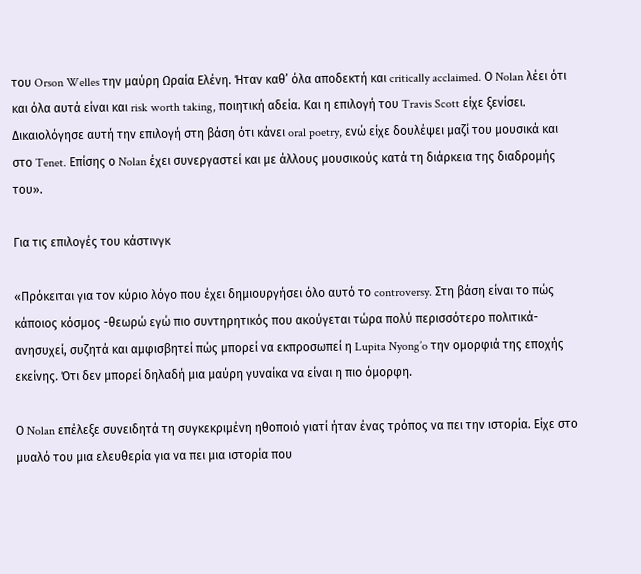του Orson Welles την μαύρη Ωραία Ελένη. Ήταν καθ’ όλα αποδεκτή και critically acclaimed. Ο Nolan λέει ότι και όλα αυτά είναι και risk worth taking, ποιητική αδεία. Και η επιλογή του Travis Scott είχε ξενίσει. Δικαιολόγησε αυτή την επιλογή στη βάση ότι κάνει oral poetry, ενώ είχε δουλέψει μαζί του μουσικά και στο Tenet. Επίσης ο Nolan έχει συνεργαστεί και με άλλους μουσικούς κατά τη διάρκεια της διαδρομής του».

Για τις επιλογές του κάστινγκ

«Πρόκειται για τον κύριο λόγο που έχει δημιουργήσει όλο αυτό το controversy. Στη βάση είναι το πώς κάποιος κόσμος -θεωρώ εγώ πιο συντηρητικός που ακούγεται τώρα πολύ περισσότερο πολιτικά- ανησυχεί, συζητά και αμφισβητεί πώς μπορεί να εκπροσωπεί η Lupita Nyong’o την ομορφιά της εποχής εκείνης. Ότι δεν μπορεί δηλαδή μια μαύρη γυναίκα να είναι η πιο όμορφη.

Ο Nolan επέλεξε συνειδητά τη συγκεκριμένη ηθοποιό γιατί ήταν ένας τρόπος να πει την ιστορία. Είχε στο μυαλό του μια ελευθερία για να πει μια ιστορία που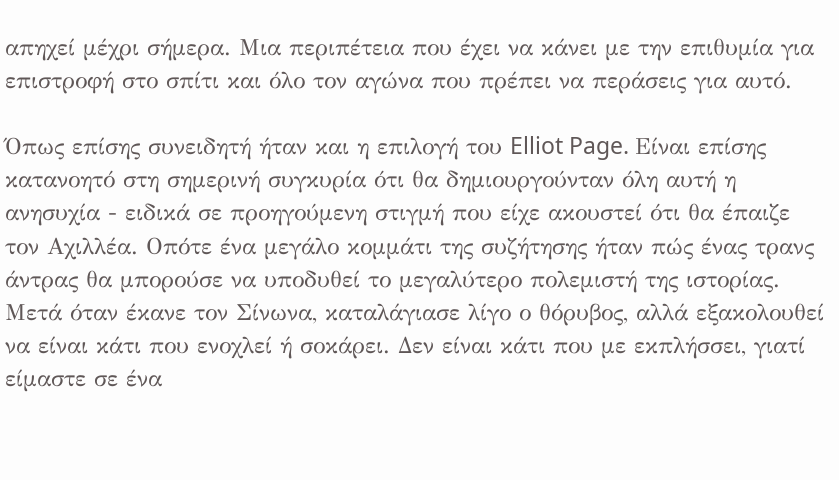απηχεί μέχρι σήμερα. Μια περιπέτεια που έχει να κάνει με την επιθυμία για επιστροφή στο σπίτι και όλο τον αγώνα που πρέπει να περάσεις για αυτό.

Όπως επίσης συνειδητή ήταν και η επιλογή του Elliot Page. Είναι επίσης κατανοητό στη σημερινή συγκυρία ότι θα δημιουργούνταν όλη αυτή η ανησυχία - ειδικά σε προηγούμενη στιγμή που είχε ακουστεί ότι θα έπαιζε τον Αχιλλέα. Οπότε ένα μεγάλο κομμάτι της συζήτησης ήταν πώς ένας τρανς άντρας θα μπορούσε να υποδυθεί το μεγαλύτερο πολεμιστή της ιστορίας. Μετά όταν έκανε τον Σίνωνα, καταλάγιασε λίγο ο θόρυβος, αλλά εξακολουθεί να είναι κάτι που ενοχλεί ή σοκάρει. Δεν είναι κάτι που με εκπλήσσει, γιατί είμαστε σε ένα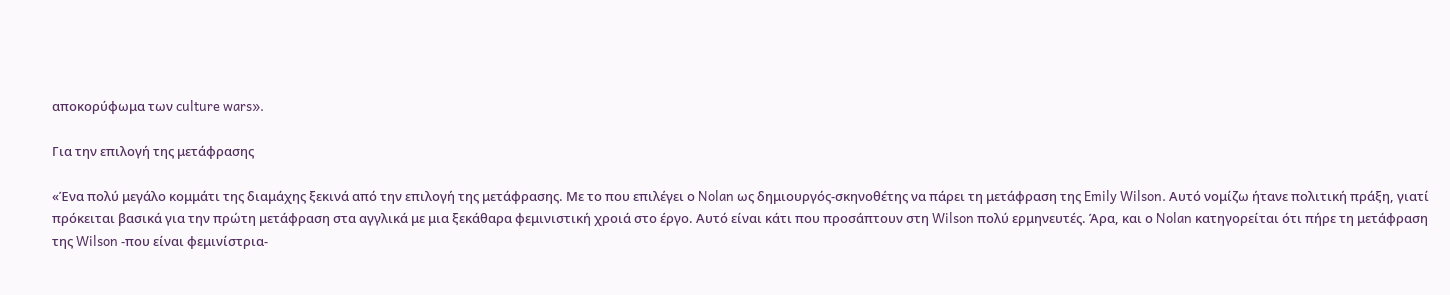αποκορύφωμα των culture wars».

Για την επιλογή της μετάφρασης

«Ένα πολύ μεγάλο κομμάτι της διαμάχης ξεκινά από την επιλογή της μετάφρασης. Με το που επιλέγει ο Nolan ως δημιουργός-σκηνοθέτης να πάρει τη μετάφραση της Emily Wilson. Αυτό νομίζω ήτανε πολιτική πράξη, γιατί πρόκειται βασικά για την πρώτη μετάφραση στα αγγλικά με μια ξεκάθαρα φεμινιστική χροιά στο έργο. Αυτό είναι κάτι που προσάπτουν στη Wilson πολύ ερμηνευτές. Άρα, και ο Nolan κατηγορείται ότι πήρε τη μετάφραση της Wilson -που είναι φεμινίστρια-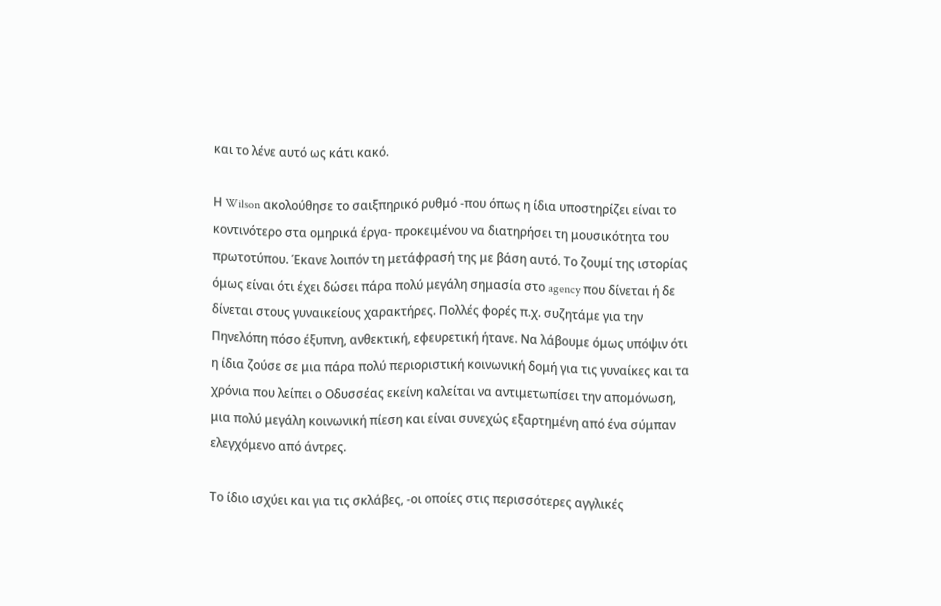και το λένε αυτό ως κάτι κακό.

Η Wilson ακολούθησε το σαιξπηρικό ρυθμό -που όπως η ίδια υποστηρίζει είναι το κοντινότερο στα ομηρικά έργα- προκειμένου να διατηρήσει τη μουσικότητα του πρωτοτύπου. Έκανε λοιπόν τη μετάφρασή της με βάση αυτό. Το ζουμί της ιστορίας όμως είναι ότι έχει δώσει πάρα πολύ μεγάλη σημασία στο agency που δίνεται ή δε δίνεται στους γυναικείους χαρακτήρες. Πολλές φορές π.χ. συζητάμε για την Πηνελόπη πόσο έξυπνη, ανθεκτική, εφευρετική ήτανε. Να λάβουμε όμως υπόψιν ότι η ίδια ζούσε σε μια πάρα πολύ περιοριστική κοινωνική δομή για τις γυναίκες και τα χρόνια που λείπει ο Οδυσσέας εκείνη καλείται να αντιμετωπίσει την απομόνωση, μια πολύ μεγάλη κοινωνική πίεση και είναι συνεχώς εξαρτημένη από ένα σύμπαν ελεγχόμενο από άντρες.

Το ίδιο ισχύει και για τις σκλάβες, -οι οποίες στις περισσότερες αγγλικές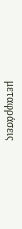μεταφράσεις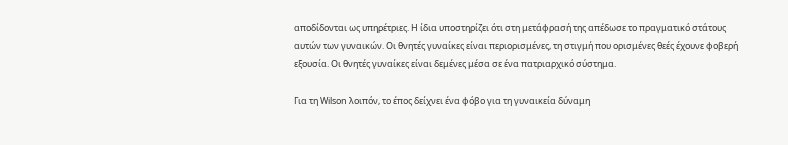αποδίδονται ως υπηρέτριες. Η ίδια υποστηρίζει ότι στη μετάφρασή της απέδωσε το πραγματικό στάτους αυτών των γυναικών. Οι θνητές γυναίκες είναι περιορισμένες, τη στιγμή που ορισμένες θεές έχουνε φοβερή εξουσία. Οι θνητές γυναίκες είναι δεμένες μέσα σε ένα πατριαρχικό σύστημα.

Για τη Wilson λοιπόν, το έπος δείχνει ένα φόβο για τη γυναικεία δύναμη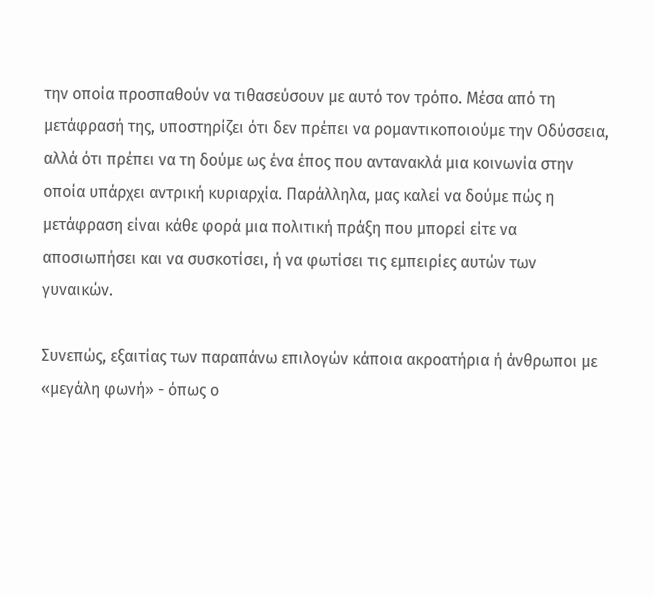την οποία προσπαθούν να τιθασεύσουν με αυτό τον τρόπο. Μέσα από τη μετάφρασή της, υποστηρίζει ότι δεν πρέπει να ρομαντικοποιούμε την Οδύσσεια, αλλά ότι πρέπει να τη δούμε ως ένα έπος που αντανακλά μια κοινωνία στην οποία υπάρχει αντρική κυριαρχία. Παράλληλα, μας καλεί να δούμε πώς η μετάφραση είναι κάθε φορά μια πολιτική πράξη που μπορεί είτε να αποσιωπήσει και να συσκοτίσει, ή να φωτίσει τις εμπειρίες αυτών των γυναικών.

Συνεπώς, εξαιτίας των παραπάνω επιλογών κάποια ακροατήρια ή άνθρωποι με «μεγάλη φωνή» - όπως ο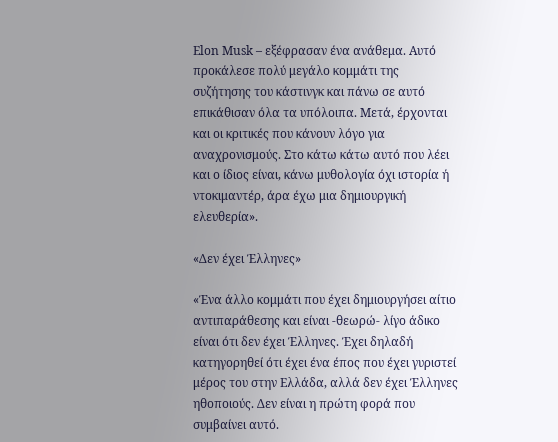Elon Musk – εξέφρασαν ένα ανάθεμα. Αυτό προκάλεσε πολύ μεγάλο κομμάτι της συζήτησης του κάστινγκ και πάνω σε αυτό επικάθισαν όλα τα υπόλοιπα. Μετά, έρχονται και οι κριτικές που κάνουν λόγο για αναχρονισμούς. Στο κάτω κάτω αυτό που λέει και ο ίδιος είναι, κάνω μυθολογία όχι ιστορία ή ντοκιμαντέρ, άρα έχω μια δημιουργική ελευθερία».

«Δεν έχει Έλληνες»

«Ένα άλλο κομμάτι που έχει δημιουργήσει αίτιο αντιπαράθεσης και είναι -θεωρώ- λίγο άδικο είναι ότι δεν έχει Έλληνες. Έχει δηλαδή κατηγορηθεί ότι έχει ένα έπος που έχει γυριστεί μέρος του στην Ελλάδα, αλλά δεν έχει Έλληνες ηθοποιούς. Δεν είναι η πρώτη φορά που συμβαίνει αυτό.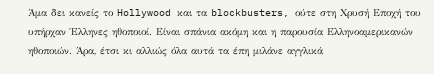Άμα δει κανείς το Hollywood και τα blockbusters, ούτε στη Χρυσή Εποχή του υπήρχαν Έλληνες ηθοποιοί. Είναι σπάνια ακόμη και η παρουσία Ελληνοαμερικανών ηθοποιών. Άρα, έτσι κι αλλιώς όλα αυτά τα έπη μιλάνε αγγλικά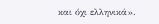και όχι ελληνικά».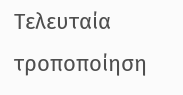Τελευταία τροποποίηση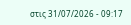στις 31/07/2026 - 09:17